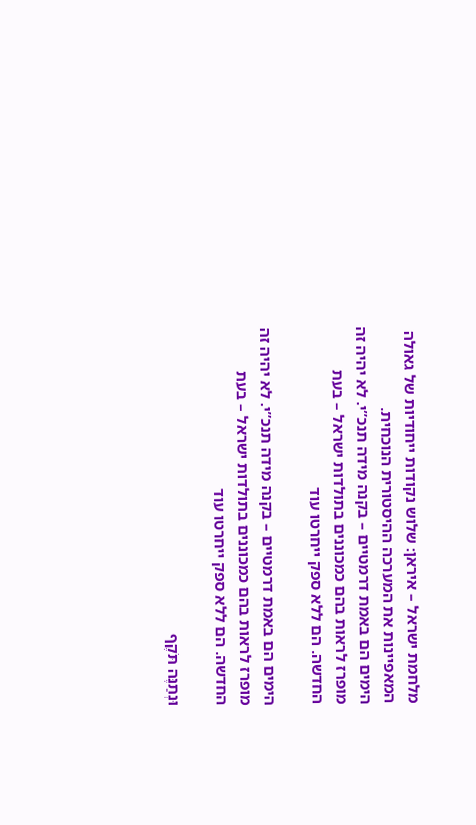מלחמת ישראל – איראן: שלוש נקודות ייחודיות של גאולה המאפיינות את המערכה ההיסטורית הנוכחית.
הימים הם באמת דרמטיים – בקנה מידה תנכ”י. לא יהיה זה מופרז לראות בהם כמכוננים בתולדות ישראל – בעת החדשה. הם ללא ספק ייחרטו עוד

הימים הם באמת דרמטיים – בקנה מידה תנכ”י. לא יהיה זה מופרז לראות בהם כמכוננים בתולדות ישראל – בעת החדשה. הם ללא ספק ייחרטו עוד

וּנְתַנֶּה תֹּקֶף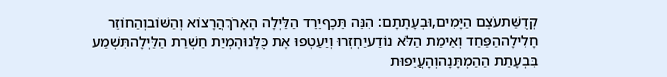קְדֻשַּׁתעֹצֶם הַיָּמִים,וּבְעָתָתָם: הִנֵּה תֵּכֶףיֵרֵד הַלַּיְלָה הָאָרֹךְהֲרָצוֹא וְהַשּׁוֹבוְהַחוֹזֵר חָלִילָההַפַּחַד וְאֵימַת הַלֹּא נוֹדַעיַחְזְרוּ וְיַעַטְפוּ אֶת כֻּלָּנוּהֶמְיַת חַשְׁרַת הַלַּיְלָהתִּשְׁמַע בִּבְעָתַת הַהַמְתָּנָהוְהָעֲיֵפוּת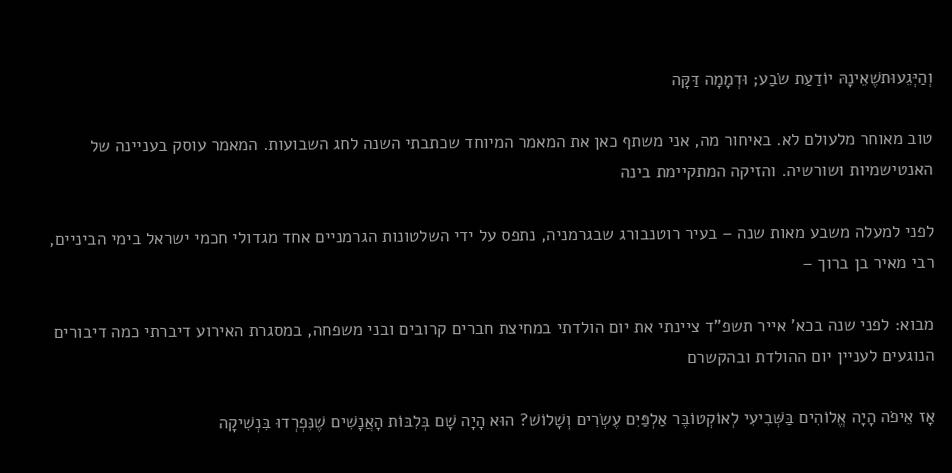וְהַיְּגֵעוּתשֶׁאֵינָהּ יוֹדַעַת שֹׂבַע; וּדְמָמָה דַּקָּה

טוב מאוחר מלעולם לא. באיחור מה, אני משתף כאן את המאמר המיוחד שכתבתי השנה לחג השבועות. המאמר עוסק בעניינה של האנטישמיות ושורשיה. והזיקה המתקיימת בינה

לפני למעלה משבע מאות שנה – בעיר רוטנבורג שבגרמניה, נתפס על ידי השלטונות הגרמניים אחד מגדולי חכמי ישראל בימי הביניים, רבי מאיר בן ברוך –

מבוא: לפני שנה בכא’ אייר תשפ”ד ציינתי את יום הולדתי במחיצת חברים קרובים ובני משפחה, במסגרת האירוע דיברתי כמה דיבורים הנוגעים לעניין יום ההולדת ובהקשרם

אָז אֵיפֹה הָיָה אֱלוֹהִים בַּשְּׁבִיעִי לְאוֹקְטוֹבֶּר אַלְפַּיִם עֶשְׂרִים וְשָׁלוֹשׁ? הוּא הָיָה שָׁם בְּלִבּוֹת הָאֲנָשִׁים שֶׁנִּפְרְדוּ בִּנְשִׁיקָה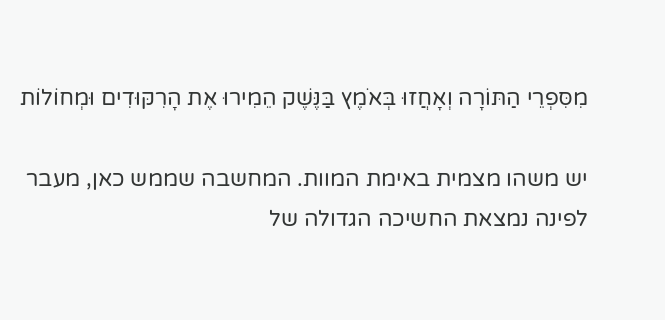מִסִּפְרֵי הַתּוֹרָה וְאָחֲזוּ בְּאֹמֶץ בַּנֶּשֶׁק הֵמִירוּ אֶת הָרִקּוּדִים וּמְחוֹלוֹת

יש משהו מצמית באימת המוות. המחשבה שממש כאן, מעבר לפינה נמצאת החשיכה הגדולה של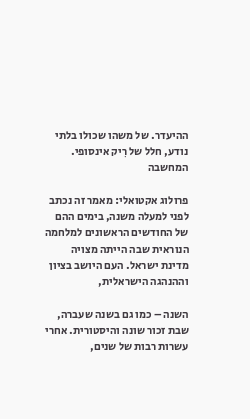ההיעדר. של משהו שכולו בלתי נודע, חלל של רִיק אינסופי. המחשבה

פרולוג אקטואלי: מאמר זה נכתב לפני למעלה משנה, בימים ההם של החודשים הראשונים למלחמה הנוראית שבה הייתה מצויה מדינת ישראל. העם היושב בציון וההנהגה הישראלית,

השנה – כמו גם בשנה שעברה, שבת זכור שונה והיסטורית. אחרי עשרות רבות של שנים,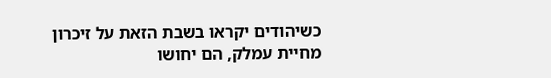כשיהודים יקראו בשבת הזאת על זיכרון מחיית עמלק, הם יחושו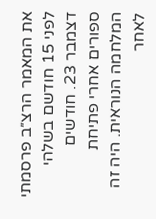את המאמר הרצ״ב פרסמתי לפני 15 חודשם בשלהי דצמבר 23. חודשים ספורים אחרי פתיחת המלחמה הנוראית. היה זה לאחר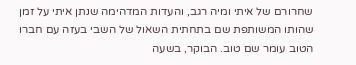שחרורם של איתי ומיה רגב, והעדות המדהימה שנתן איתי על זמן שהותו המשותפת שם בתחתית השאול של השבי בעזה עם חברו הטוב עומר שם טוב. הבוקר, בשעה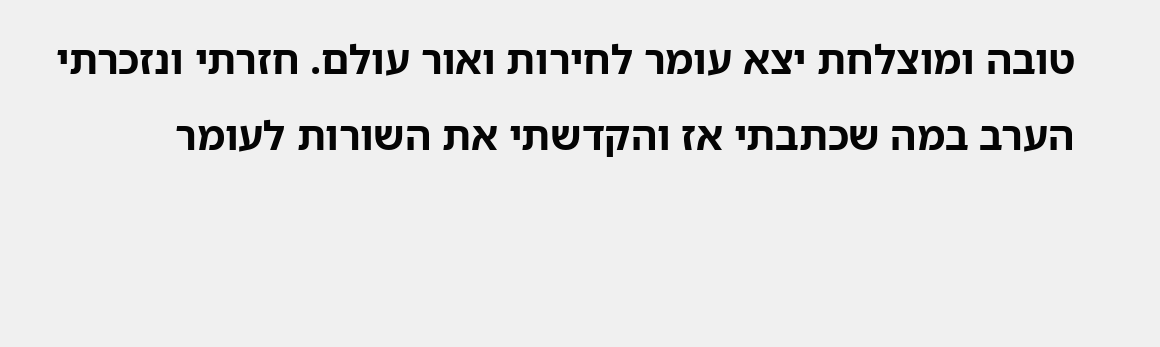טובה ומוצלחת יצא עומר לחירות ואור עולם. חזרתי ונזכרתי הערב במה שכתבתי אז והקדשתי את השורות לעומר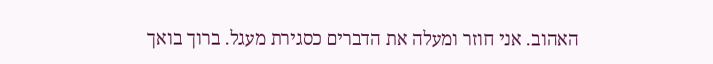האהוב. אני חוזר ומעלה את הדברים כסגירת מעגל. ברוך בואך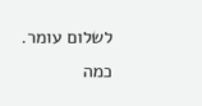לשלום עומר. כמה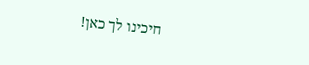חיכינו לך כאן!